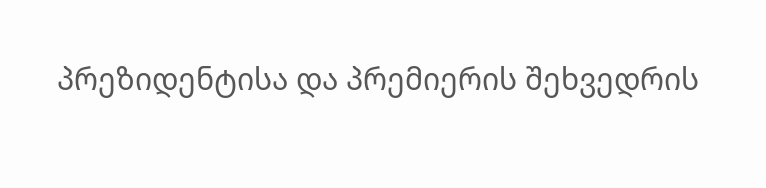პრეზიდენტისა და პრემიერის შეხვედრის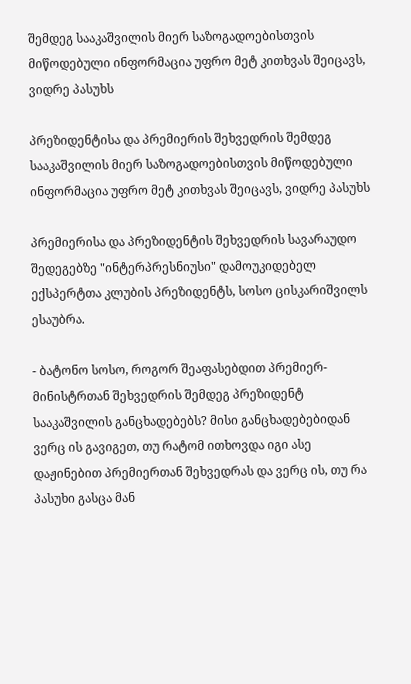შემდეგ სააკაშვილის მიერ საზოგადოებისთვის მიწოდებული ინფორმაცია უფრო მეტ კითხვას შეიცავს, ვიდრე პასუხს

პრეზიდენტისა და პრემიერის შეხვედრის შემდეგ სააკაშვილის მიერ საზოგადოებისთვის მიწოდებული ინფორმაცია უფრო მეტ კითხვას შეიცავს, ვიდრე პასუხს

პრემიერისა და პრეზიდენტის შეხვედრის სავარაუდო შედეგებზე "ინტერპრესნიუსი" დამოუკიდებელ ექსპერტთა კლუბის პრეზიდენტს, სოსო ცისკარიშვილს ესაუბრა.

- ბატონო სოსო, როგორ შეაფასებდით პრემიერ-მინისტრთან შეხვედრის შემდეგ პრეზიდენტ სააკაშვილის განცხადებებს? მისი განცხადებებიდან ვერც ის გავიგეთ, თუ რატომ ითხოვდა იგი ასე დაჟინებით პრემიერთან შეხვედრას და ვერც ის, თუ რა პასუხი გასცა მან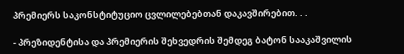პრემიერს საკონსტიტუციო ცვლილებებთან დაკავშირებით. . .

- პრეზიდენტისა და პრემიერის შეხვედრის შემდეგ ბატონ სააკაშვილის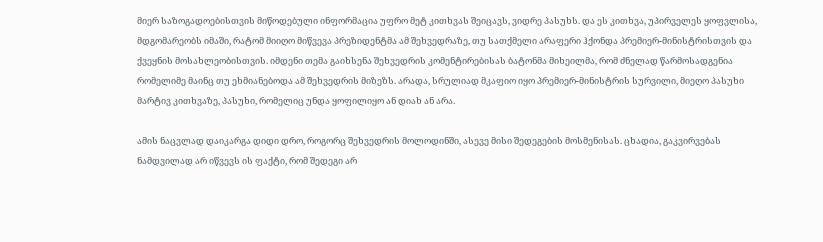მიერ საზოგადოებისთვის მიწოდებული ინფორმაცია უფრო მეტ კითხვას შეიცავს, ვიდრე პასუხს. და ეს კითხვა, უპირველეს ყოფვლისა, მდგომარეობს იმაში, რატომ მიიღო მიწვევა პრეზიდენტმა ამ შეხვედრაზე, თუ სათქმელი არაფერი ჰქონდა პრემიერ-მინისტრისთვის და ქვეყნის მოსახლეობისთვის. იმდენი თემა გაიხსენა შეხვედრის კომენტირებისას ბატონმა მიხეილმა, რომ ძნელად წარმოსადგენია რომელიმე მაინც თუ ეხმიანებოდა ამ შეხვედრის მიზეზს. არადა, სრულიად მკაფიო იყო პრემიერ-მინისტრის სურვილი, მიეღო პასუხი მარტივ კითხვაზე, პასუხი, რომელიც უნდა ყოფილიყო ან დიახ ან არა.

ამის ნაცვლად დაიკარგა დიდი დრო, როგორც შეხვედრის მოლოდინში, ასევე მისი შედეგების მოსმენისას. ცხადია, გაკვირვებას ნამდვილად არ იწვევს ის ფაქტი, რომ შედეგი არ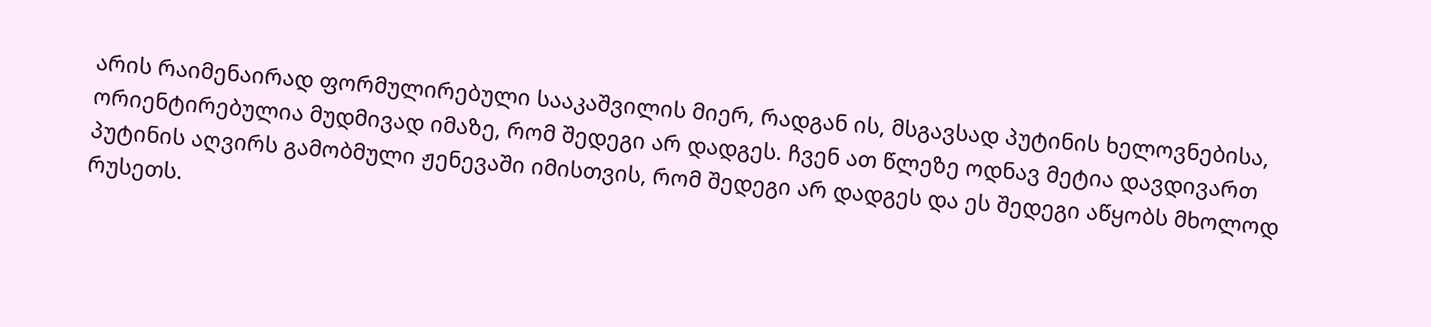არის რაიმენაირად ფორმულირებული სააკაშვილის მიერ, რადგან ის, მსგავსად პუტინის ხელოვნებისა, ორიენტირებულია მუდმივად იმაზე, რომ შედეგი არ დადგეს. ჩვენ ათ წლეზე ოდნავ მეტია დავდივართ პუტინის აღვირს გამობმული ჟენევაში იმისთვის, რომ შედეგი არ დადგეს და ეს შედეგი აწყობს მხოლოდ რუსეთს.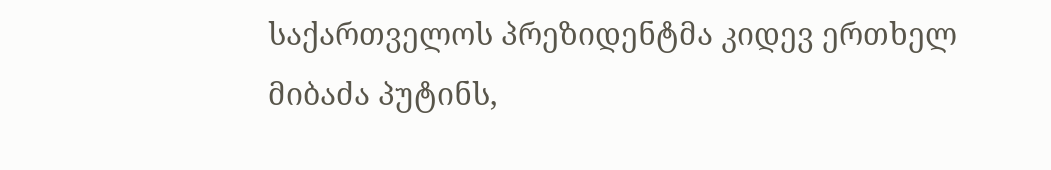საქართველოს პრეზიდენტმა კიდევ ერთხელ მიბაძა პუტინს,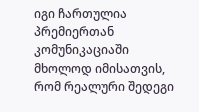იგი ჩართულია პრემიერთან კომუნიკაციაში მხოლოდ იმისათვის, რომ რეალური შედეგი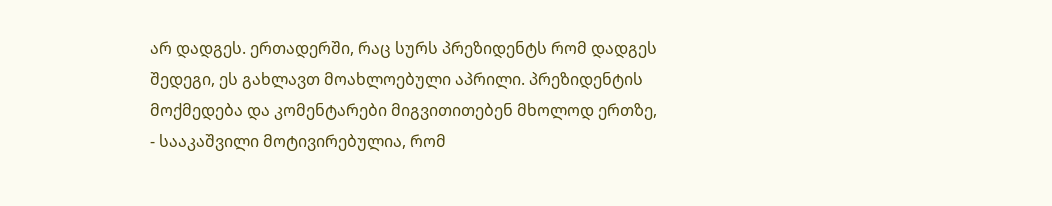არ დადგეს. ერთადერში, რაც სურს პრეზიდენტს რომ დადგეს შედეგი, ეს გახლავთ მოახლოებული აპრილი. პრეზიდენტის მოქმედება და კომენტარები მიგვითითებენ მხოლოდ ერთზე, - სააკაშვილი მოტივირებულია, რომ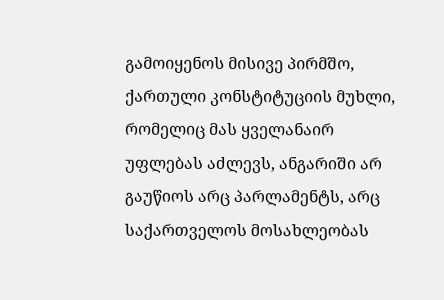გამოიყენოს მისივე პირმშო, ქართული კონსტიტუციის მუხლი, რომელიც მას ყველანაირ უფლებას აძლევს, ანგარიში არ გაუწიოს არც პარლამენტს, არც საქართველოს მოსახლეობას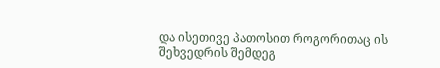და ისეთივე პათოსით როგორითაც ის შეხვედრის შემდეგ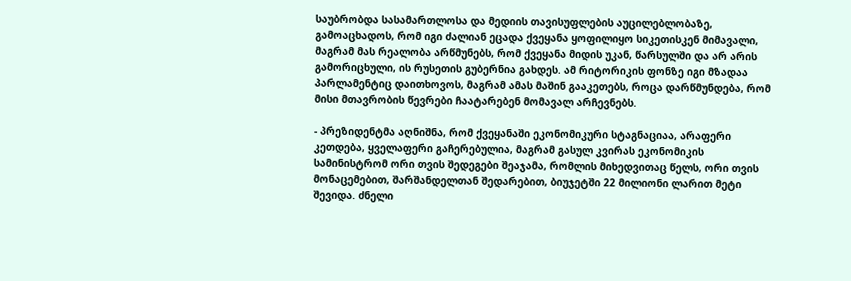საუბრობდა სასამართლოსა და მედიის თავისუფლების აუცილებლობაზე, გამოაცხადოს, რომ იგი ძალიან ეცადა ქვეყანა ყოფილიყო სიკეთისკენ მიმავალი, მაგრამ მას რეალობა არწმუნებს, რომ ქვეყანა მიდის უკან, წარსულში და არ არის გამორიცხული, ის რუსეთის გუბერნია გახდეს. ამ რიტორიკის ფონზე იგი მზადაა პარლამენტიც დაითხოვოს, მაგრამ ამას მაშინ გააკეთებს, როცა დარწმუნდება, რომ მისი მთავრობის წევრები ჩაატარებენ მომავალ არჩევნებს.

- პრეზიდენტმა აღნიშნა, რომ ქვეყანაში ეკონომიკური სტაგნაციაა, არაფერი კეთდება, ყველაფერი გაჩერებულია, მაგრამ გასულ კვირას ეკონომიკის სამინისტრომ ორი თვის შედეგები შეაჯამა, რომლის მიხედვითაც წელს, ორი თვის მონაცემებით, შარშანდელთან შედარებით, ბიუჯეტში 22 მილიონი ლარით მეტი შევიდა. ძნელი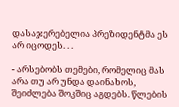დასაჯერებელია პრეზიდენტმა ეს არ იცოდეს. . .

- არსებობს თემები, რომელიც მას არა თუ არ უნდა დაინახოს, შეიძლება შოკშიც აგდებს. წლების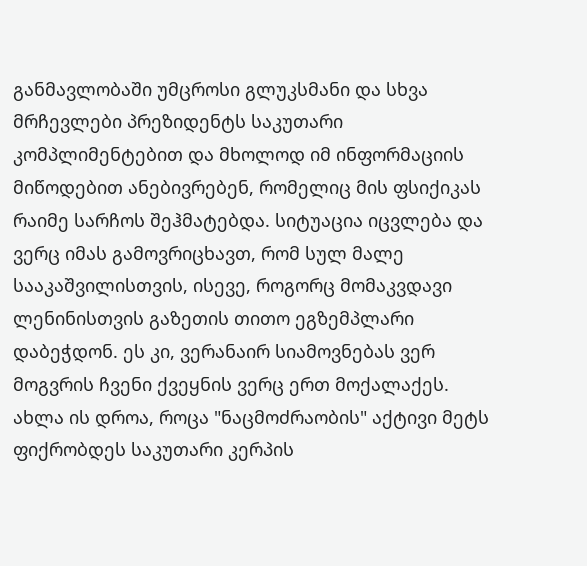განმავლობაში უმცროსი გლუკსმანი და სხვა მრჩევლები პრეზიდენტს საკუთარი კომპლიმენტებით და მხოლოდ იმ ინფორმაციის მიწოდებით ანებივრებენ, რომელიც მის ფსიქიკას რაიმე სარჩოს შეჰმატებდა. სიტუაცია იცვლება და ვერც იმას გამოვრიცხავთ, რომ სულ მალე სააკაშვილისთვის, ისევე, როგორც მომაკვდავი ლენინისთვის გაზეთის თითო ეგზემპლარი დაბეჭდონ. ეს კი, ვერანაირ სიამოვნებას ვერ მოგვრის ჩვენი ქვეყნის ვერც ერთ მოქალაქეს. ახლა ის დროა, როცა "ნაცმოძრაობის" აქტივი მეტს ფიქრობდეს საკუთარი კერპის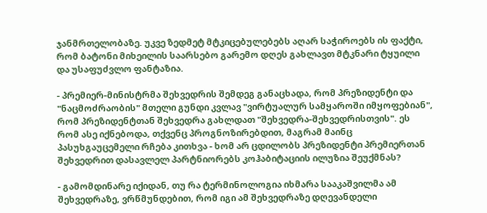ჯანმრთელობაზე. უკვე ზედმეტ მტკიცებულებებს აღარ საჭიროებს ის ფაქტი, რომ ბატონი მიხეილის საარსებო გარემო დღეს გახლავთ მტკნარი ტყუილი და უსაფუძვლო ფანტაზია.

- პრემიერ-მინისტრმა შეხვედრის შემდეგ განაცხადა, რომ პრეზიდენტი და "ნაცმოძრაობის" მთელი გუნდი კვლავ "ვირტუალურ სამყაროში იმყოფებიან", რომ პრეზიდენტთან შეხვედრა გახლდათ "შეხვედრა-შეხვედრისთვის". ეს რომ ასე იქნებოდა, თქვენც პროგნოზირებდით, მაგრამ მაინც პასუხგაუცემელი რჩება კითხვა - ხომ არ ცდილობს პრეზიდენტი პრემიერთან შეხვედრით დასავლელ პარტნიორებს კოჰაბიტაციის ილუზია შეუქმნას?

- გამომდინარე იქიდან, თუ რა ტერმინოლოგია იხმარა სააკაშვილმა ამ შეხვედრაზე, ვრწმუნდებით, რომ იგი ამ შეხვედრაზე დღევანდელი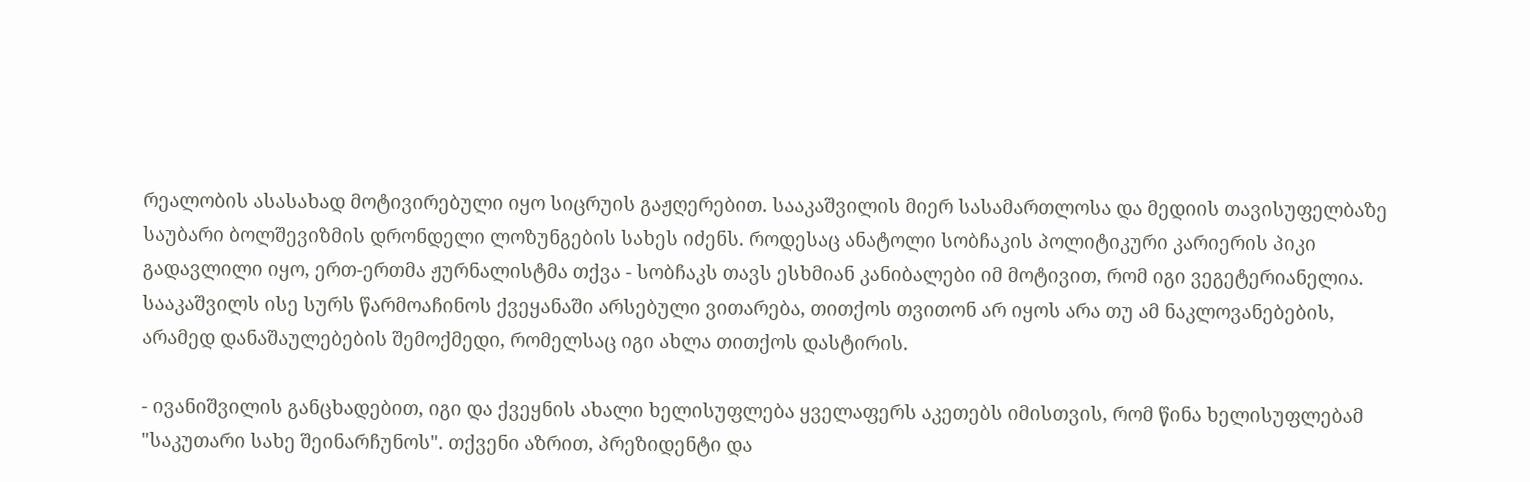რეალობის ასასახად მოტივირებული იყო სიცრუის გაჟღერებით. სააკაშვილის მიერ სასამართლოსა და მედიის თავისუფელბაზე საუბარი ბოლშევიზმის დრონდელი ლოზუნგების სახეს იძენს. როდესაც ანატოლი სობჩაკის პოლიტიკური კარიერის პიკი გადავლილი იყო, ერთ-ერთმა ჟურნალისტმა თქვა - სობჩაკს თავს ესხმიან კანიბალები იმ მოტივით, რომ იგი ვეგეტერიანელია. სააკაშვილს ისე სურს წარმოაჩინოს ქვეყანაში არსებული ვითარება, თითქოს თვითონ არ იყოს არა თუ ამ ნაკლოვანებების, არამედ დანაშაულებების შემოქმედი, რომელსაც იგი ახლა თითქოს დასტირის.

- ივანიშვილის განცხადებით, იგი და ქვეყნის ახალი ხელისუფლება ყველაფერს აკეთებს იმისთვის, რომ წინა ხელისუფლებამ "საკუთარი სახე შეინარჩუნოს". თქვენი აზრით, პრეზიდენტი და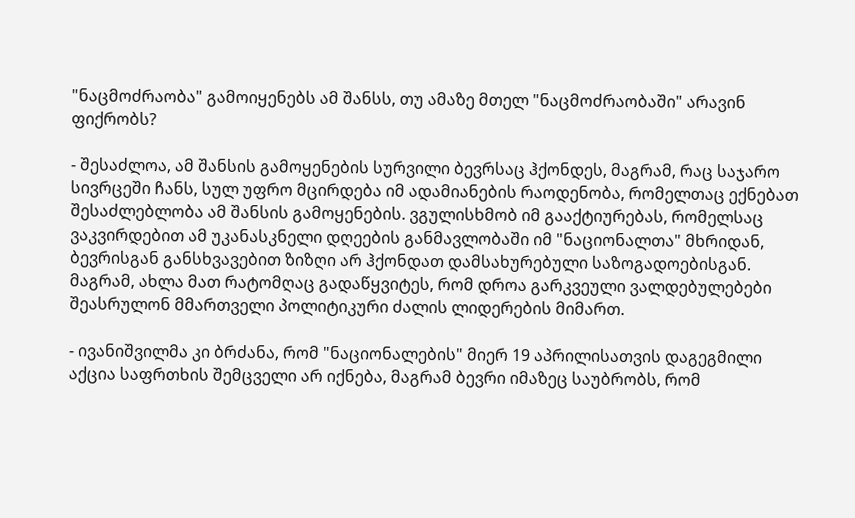"ნაცმოძრაობა" გამოიყენებს ამ შანსს, თუ ამაზე მთელ "ნაცმოძრაობაში" არავინ ფიქრობს?

- შესაძლოა, ამ შანსის გამოყენების სურვილი ბევრსაც ჰქონდეს, მაგრამ, რაც საჯარო სივრცეში ჩანს, სულ უფრო მცირდება იმ ადამიანების რაოდენობა, რომელთაც ექნებათ შესაძლებლობა ამ შანსის გამოყენების. ვგულისხმობ იმ გააქტიურებას, რომელსაც ვაკვირდებით ამ უკანასკნელი დღეების განმავლობაში იმ "ნაციონალთა" მხრიდან, ბევრისგან განსხვავებით ზიზღი არ ჰქონდათ დამსახურებული საზოგადოებისგან. მაგრამ, ახლა მათ რატომღაც გადაწყვიტეს, რომ დროა გარკვეული ვალდებულებები შეასრულონ მმართველი პოლიტიკური ძალის ლიდერების მიმართ.

- ივანიშვილმა კი ბრძანა, რომ "ნაციონალების" მიერ 19 აპრილისათვის დაგეგმილი აქცია საფრთხის შემცველი არ იქნება, მაგრამ ბევრი იმაზეც საუბრობს, რომ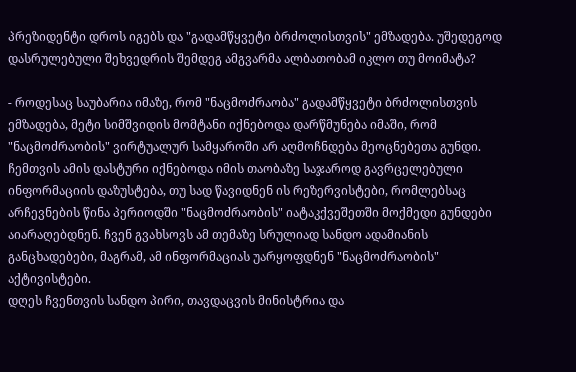პრეზიდენტი დროს იგებს და "გადამწყვეტი ბრძოლისთვის" ემზადება. უშედეგოდ დასრულებული შეხვედრის შემდეგ ამგვარმა ალბათობამ იკლო თუ მოიმატა?

- როდესაც საუბარია იმაზე, რომ "ნაცმოძრაობა" გადამწყვეტი ბრძოლისთვის ემზადება, მეტი სიმშვიდის მომტანი იქნებოდა დარწმუნება იმაში, რომ "ნაცმოძრაობის" ვირტუალურ სამყაროში არ აღმოჩნდება მეოცნებეთა გუნდი.
ჩემთვის ამის დასტური იქნებოდა იმის თაობაზე საჯაროდ გავრცელებული ინფორმაციის დაზუსტება, თუ სად წავიდნენ ის რეზერვისტები, რომლებსაც არჩევნების წინა პერიოდში "ნაცმოძრაობის" იატაკქვეშეთში მოქმედი გუნდები აიარაღებდნენ. ჩვენ გვახსოვს ამ თემაზე სრულიად სანდო ადამიანის განცხადებები, მაგრამ, ამ ინფორმაციას უარყოფდნენ "ნაცმოძრაობის" აქტივისტები.
დღეს ჩვენთვის სანდო პირი, თავდაცვის მინისტრია და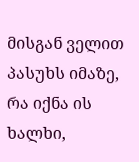მისგან ველით პასუხს იმაზე, რა იქნა ის ხალხი,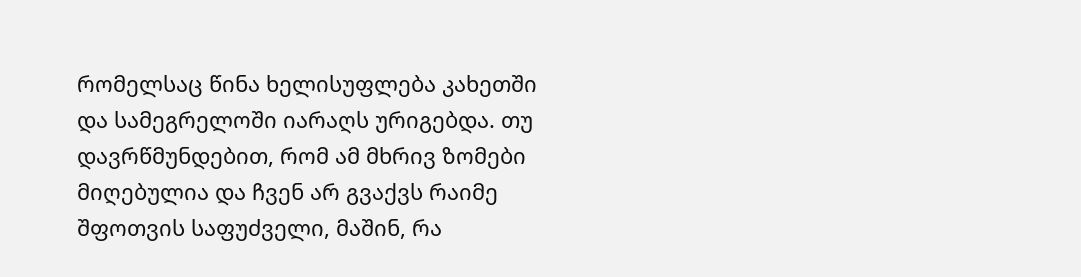რომელსაც წინა ხელისუფლება კახეთში და სამეგრელოში იარაღს ურიგებდა. თუ დავრწმუნდებით, რომ ამ მხრივ ზომები მიღებულია და ჩვენ არ გვაქვს რაიმე შფოთვის საფუძველი, მაშინ, რა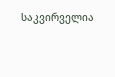საკვირველია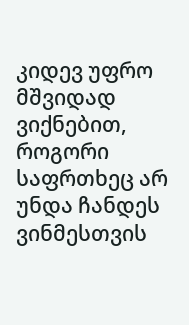კიდევ უფრო მშვიდად ვიქნებით, როგორი საფრთხეც არ უნდა ჩანდეს ვინმესთვის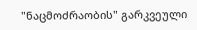"ნაცმოძრაობის" გარკვეული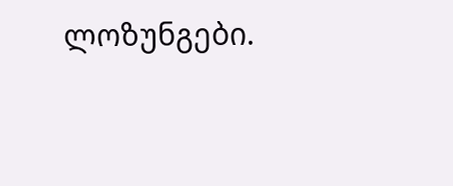ლოზუნგები.